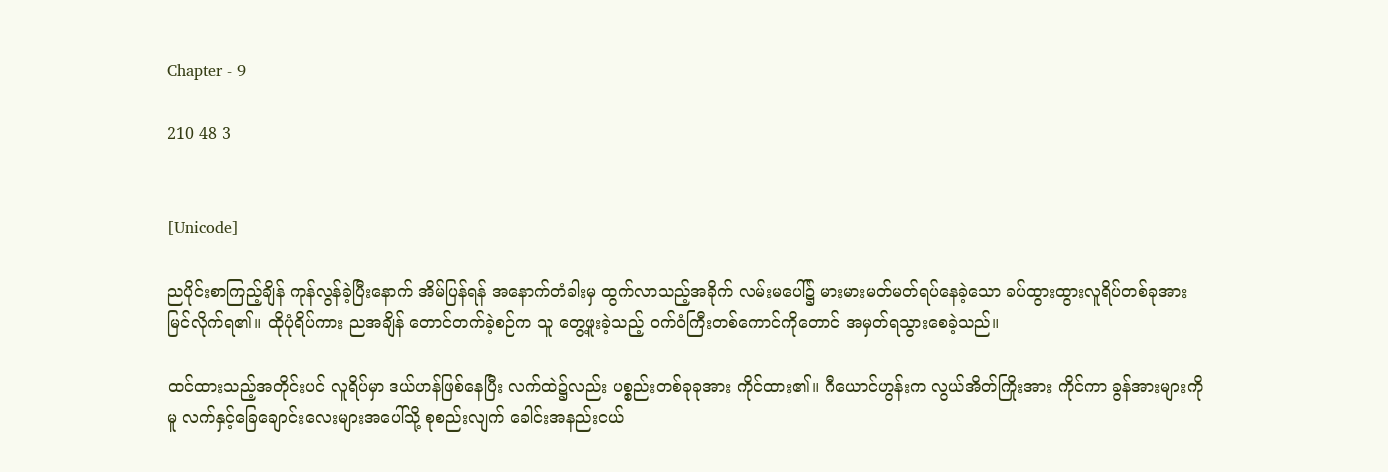Chapter - 9

210 48 3


[Unicode]

ညပိုင်းစာကြည့်ချိန် ကုန်လွန်ခဲ့ပြီးနောက် အိမ်ပြန်ရန် အနောက်တံခါးမှ ထွက်လာသည့်အခိုက် လမ်းမပေါ်၌ မားမားမတ်မတ်ရပ်နေခဲ့သော ခပ်ထွားထွားလူရိပ်တစ်ခုအား မြင်လိုက်ရ၏။ ထိုပုံရိပ်ကား ညအချိန် တောင်တက်ခဲ့စဉ်က သူ တွေ့ဖူးခဲ့သည့် ဝက်ဝံကြီးတစ်ကောင်ကိုတောင် အမှတ်ရသွားစေခဲ့သည်။

ထင်ထားသည့်အတိုင်းပင် လူရိပ်မှာ ဒယ်ဟန်ဖြစ်နေပြီး လက်ထဲ၌လည်း ပစ္စည်းတစ်ခုခုအား ကိုင်ထား၏။ ဂီယောင်ဟွန်းက လွယ်အိတ်ကြိုးအား ကိုင်ကာ ခွန်အားများကိုမူ လက်နှင့်ခြေချောင်းလေးများအပေါ်သို့ စုစည်းလျက် ခေါင်းအနည်းငယ်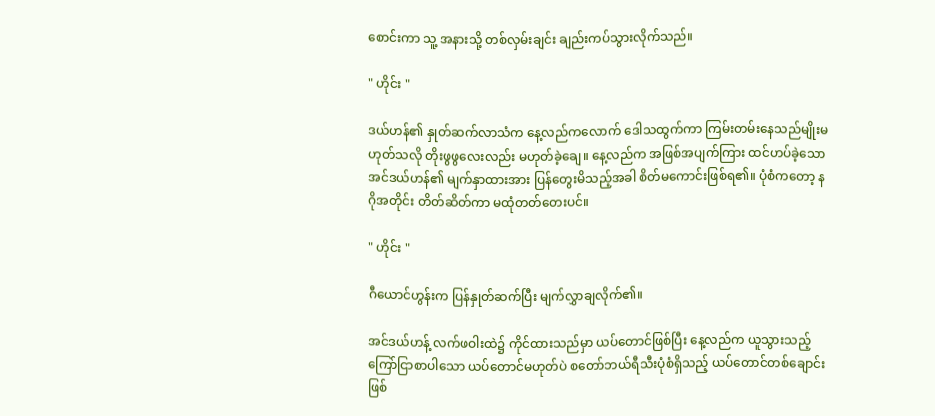စောင်းကာ သူ့ အနားသို့ တစ်လှမ်းချင်း ချည်းကပ်သွားလိုက်သည်။

" ဟိုင်း "

ဒယ်ဟန်၏ နှုတ်ဆက်လာသံက နေ့လည်ကလောက် ဒေါသထွက်ကာ ကြမ်းတမ်းနေသည်မျိုးမဟုတ်သလို တိုးဖွဖွလေးလည်း မဟုတ်ခဲ့ချေ။ နေ့လည်က အဖြစ်အပျက်ကြား ထင်ဟပ်ခဲ့သော အင်ဒယ်ဟန်၏ မျက်နှာထားအား ပြန်တွေးမိသည့်အခါ စိတ်မကောင်းဖြစ်ရ၏။ ပုံစံကတော့ နဂိုအတိုင်း တိတ်ဆိတ်ကာ မထုံတတ်တေးပင်။

" ဟိုင်း "

ဂီယောင်ဟွန်းက ပြန်နှုတ်ဆက်ပြီး မျက်လွှာချလိုက်၏။

အင်ဒယ်ဟန့် လက်ဖဝါးထဲ၌ ကိုင်ထားသည်မှာ ယပ်တောင်ဖြစ်ပြီး နေ့လည်က ယူသွားသည့် ကြော်ငြာစာပါသော ယပ်တောင်မဟုတ်ပဲ စတော်ဘယ်ရီသီးပုံစံရှိသည့် ယပ်တောင်တစ်ချောင်းဖြစ်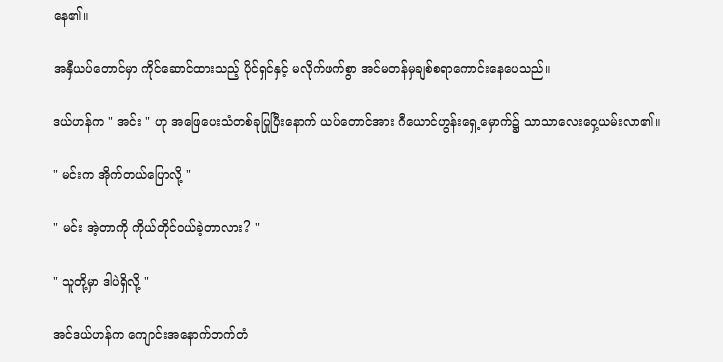နေ၏။

အနှီယပ်တောင်မှာ ကိုင်ဆောင်ထားသည့် ပိုင်ရှင်နှင့် မလိုက်ဖက်စွာ အင်မတန်မှချစ်စရာကောင်းနေပေသည်။

ဒယ်ဟန်က " အင်း " ဟု အဖြေပေးသံတစ်ခုပြုပြီးနောက် ယပ်တောင်အား ဂီယောင်ဟွန်းရှေ့မှောက်၌ သာသာလေးဝှေ့ယမ်းလာ၏။

" မင်းက အိုက်တယ်ပြောလို့ "

" မင်း အဲ့တာကို ကိုယ်တိုင်ဝယ်ခဲ့တာလား? "

" သူတို့မှာ ဒါပဲရှိလို့ "

အင်ဒယ်ဟန်က ကျောင်းအနောက်ဘက်တံ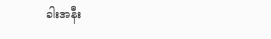ခါးအနီး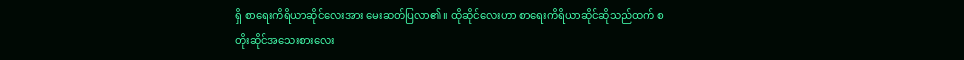ရှိ စာရေးကိရိယာဆိုင်လေးအား မေးဆတ်ပြလာ၏။ ထိုဆိုင်လေးဟာ စာရေးကိရိယာဆိုင်ဆိုသည်ထက် စတိုးဆိုင်အသေးစားလေး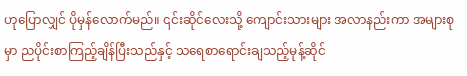ဟုပြောလျှင် ပိုမှန်လောက်မည်။ ၎င်းဆိုင်လေးသို့ ကျောင်းသားများ အလာနည်းကာ အများစုမှာ ညပိုင်းစာကြည့်ချိန်ပြီးသည်နှင့် သရေစာရောင်းချသည့်မုန့်ဆိုင်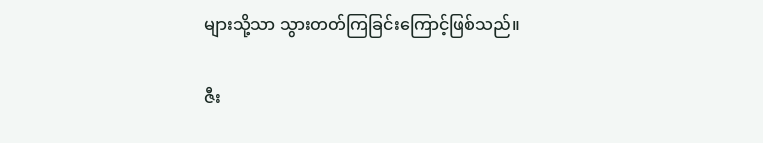များသို့သာ သွားတတ်ကြခြင်းကြောင့်ဖြစ်သည်။

ဇီး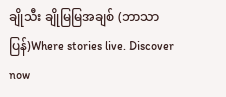ချိုသီး ချိုမြမြအချစ် (ဘာသာပြန်)Where stories live. Discover now